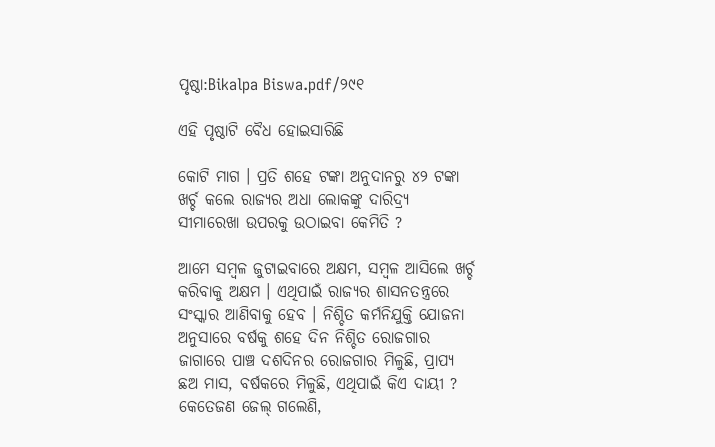ପୃଷ୍ଠା:Bikalpa Biswa.pdf/୨୯୧

ଏହି ପୃଷ୍ଠାଟି ବୈଧ ହୋଇସାରିଛି

କୋଟି ମାଗ । ପ୍ରତି ଶହେ ଟଙ୍କା ଅନୁଦାନରୁ ୪୨ ଟଙ୍କା ଖର୍ଚ୍ଚ କଲେ ରାଜ୍ୟର ଅଧା ଲୋକଙ୍କୁ ଦାରିଦ୍ର୍ୟ ସୀମାରେଖା ଉପରକୁ ଉଠାଇବା କେମିତି ?

ଆମେ ସମ୍ବଳ ଜୁଟାଇବାରେ ଅକ୍ଷମ, ସମ୍ବଳ ଆସିଲେ ଖର୍ଚ୍ଚ କରିବାକୁ ଅକ୍ଷମ । ଏଥିପାଇଁ ରାଜ୍ୟର ଶାସନତନ୍ତ୍ରରେ ସଂସ୍କାର ଆଣିବାକୁ ହେବ । ନିଶ୍ଚିତ କର୍ମନିଯୁକ୍ତି ଯୋଜନା ଅନୁସାରେ ବର୍ଷକୁ ଶହେ ଦିନ ନିଶ୍ଚିତ ରୋଜଗାର ଜାଗାରେ ପାଞ୍ଚ ଦଶଦିନର ରୋଜଗାର ମିଳୁଛି, ପ୍ରାପ୍ୟ ଛଅ ମାସ, ବର୍ଷକରେ ମିଳୁଛି, ଏଥିପାଇଁ କିଏ ଦାୟୀ ? କେତେଜଣ ଜେଲ୍ ଗଲେଣି,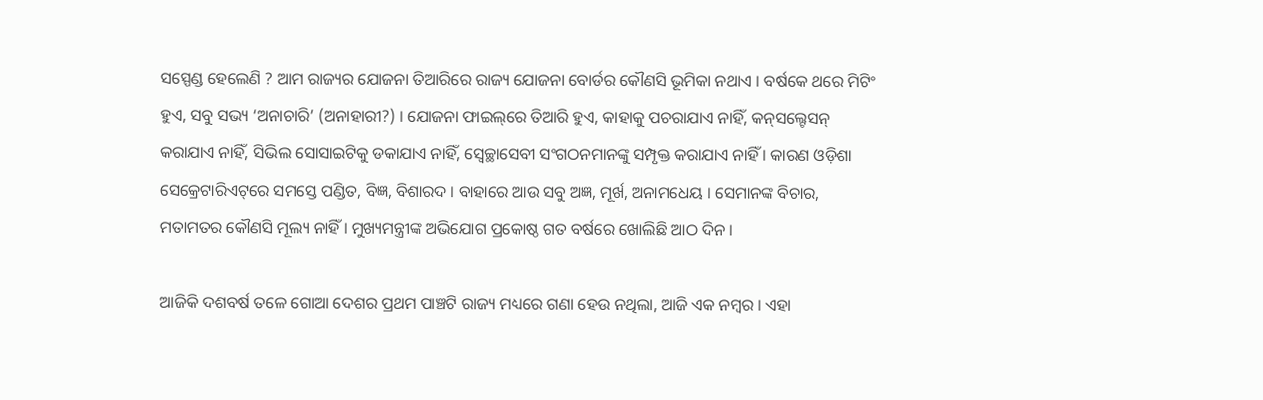ସସ୍ପେଣ୍ଡ ହେଲେଣି ? ଆମ ରାଜ୍ୟର ଯୋଜନା ତିଆରିରେ ରାଜ୍ୟ ଯୋଜନା ବୋର୍ଡର କୌଣସି ଭୂମିକା ନଥାଏ । ବର୍ଷକେ ଥରେ ମିଟିଂ ହୁଏ, ସବୁ ସଭ୍ୟ ‘ଅନାଚାରି’ (ଅନାହାରୀ?) । ଯୋଜନା ଫାଇଲ୍‌ରେ ତିଆରି ହୁଏ, କାହାକୁ ପଚରାଯାଏ ନାହିଁ, କନ୍‌ସଲ୍ଟେସନ୍ କରାଯାଏ ନାହିଁ, ସିଭିଲ ସୋସାଇଟିକୁ ଡକାଯାଏ ନାହିଁ, ସ୍ୱେଚ୍ଛାସେବୀ ସଂଗଠନମାନଙ୍କୁ ସମ୍ପୃକ୍ତ କରାଯାଏ ନାହିଁ । କାରଣ ଓଡ଼ିଶା ସେକ୍ରେଟାରିଏଟ୍‌ରେ ସମସ୍ତେ ପଣ୍ଡିତ, ବିଜ୍ଞ, ବିଶାରଦ । ବାହାରେ ଆଉ ସବୁ ଅଜ୍ଞ, ମୂର୍ଖ, ଅନାମଧେୟ । ସେମାନଙ୍କ ବିଚାର, ମତାମତର କୌଣସି ମୂଲ୍ୟ ନାହିଁ । ମୁଖ୍ୟମନ୍ତ୍ରୀଙ୍କ ଅଭିଯୋଗ ପ୍ରକୋଷ୍ଠ ଗତ ବର୍ଷରେ ଖୋଲିଛି ଆଠ ଦିନ ।

ଆଜିକି ଦଶବର୍ଷ ତଳେ ଗୋଆ ଦେଶର ପ୍ରଥମ ପାଞ୍ଚଟି ରାଜ୍ୟ ମଧ୍ୟରେ ଗଣା ହେଉ ନଥିଲା, ଆଜି ଏକ ନମ୍ବର । ଏହା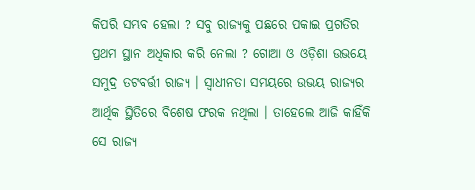କିପରି ସମ୍ଭବ ହେଲା ? ସବୁ ରାଜ୍ୟକୁ ପଛରେ ପକାଇ ପ୍ରଗତିର ପ୍ରଥମ ସ୍ଥାନ ଅଧିକାର କରି ନେଲା ? ଗୋଆ ଓ ଓଡ଼ିଶା ଉଭୟେ ସମୁଦ୍ର ତଟବର୍ତ୍ତୀ ରାଜ୍ୟ । ସ୍ୱାଧୀନତା ସମୟରେ ଉଭୟ ରାଜ୍ୟର ଆର୍ଥିକ ସ୍ଥିତିରେ ବିଶେଷ ଫରକ ନଥିଲା । ତାହେଲେ ଆଜି କାହିଁକି ସେ ରାଜ୍ୟ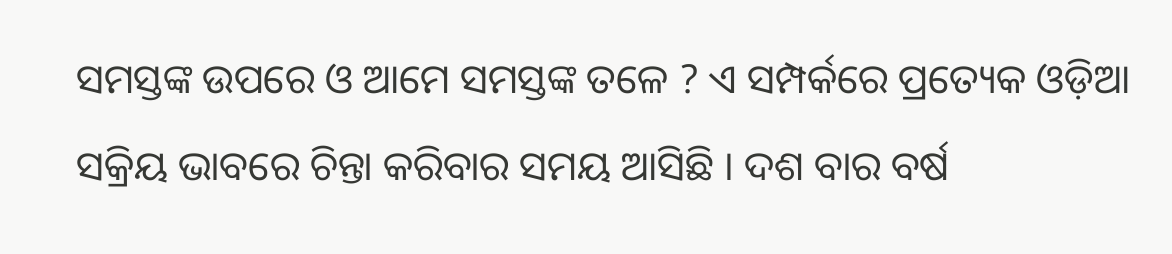ସମସ୍ତଙ୍କ ଉପରେ ଓ ଆମେ ସମସ୍ତଙ୍କ ତଳେ ? ଏ ସମ୍ପର୍କରେ ପ୍ରତ୍ୟେକ ଓଡ଼ିଆ ସକ୍ରିୟ ଭାବରେ ଚିନ୍ତା କରିବାର ସମୟ ଆସିଛି । ଦଶ ବାର ବର୍ଷ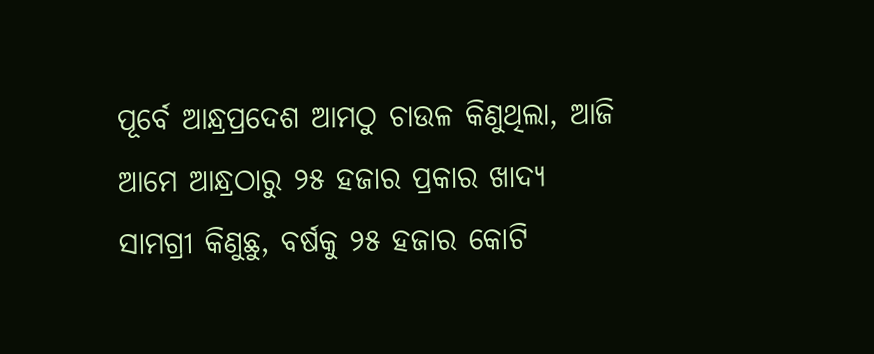ପୂର୍ବେ ଆନ୍ଧ୍ରପ୍ରଦେଶ ଆମଠୁ ଚାଉଳ କିଣୁଥିଲା, ଆଜି ଆମେ ଆନ୍ଧ୍ରଠାରୁ ୨୫ ହଜାର ପ୍ରକାର ଖାଦ୍ୟ ସାମଗ୍ରୀ କିଣୁଛୁ, ବର୍ଷକୁ ୨୫ ହଜାର କୋଟି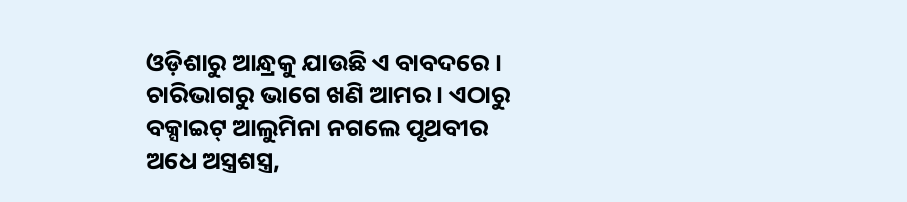ଓଡ଼ିଶାରୁ ଆନ୍ଧ୍ରକୁ ଯାଉଛି ଏ ବାବଦରେ । ଚାରିଭାଗରୁ ଭାଗେ ଖଣି ଆମର । ଏଠାରୁ ବକ୍ସାଇଟ୍ ଆଲୁମିନା ନଗଲେ ପୃଥବୀର ଅଧେ ଅସ୍ତ୍ରଶସ୍ତ୍ର,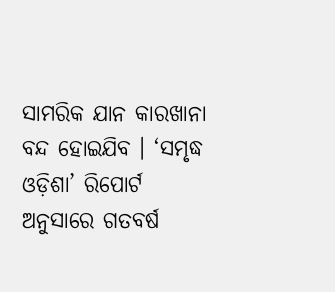ସାମରିକ ଯାନ କାରଖାନା ବନ୍ଦ ହୋଇଯିବ । ‘ସମୃଦ୍ଧ ଓଡ଼ିଶା’ ରିପୋର୍ଟ ଅନୁସାରେ ଗତବର୍ଷ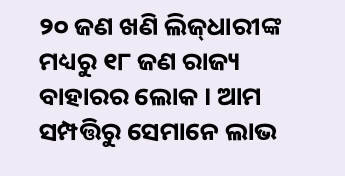୨୦ ଜଣ ଖଣି ଲିଜ୍‌ଧାରୀଙ୍କ ମଧ୍ୟରୁ ୧୮ ଜଣ ରାଜ୍ୟ ବାହାରର ଲୋକ । ଆମ ସମ୍ପତ୍ତିରୁ ସେମାନେ ଲାଭ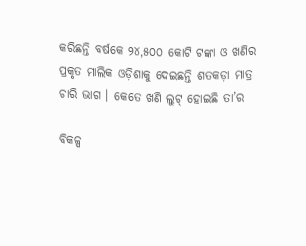କରିଛନ୍ତି ବର୍ଷକେ ୨୪,୫୦୦ କୋଟି ଟଙ୍କା ଓ ଖଣିର ପ୍ରକୃତ ମାଲିକ ଓଡ଼ିଶାକୁ ଦେଇଛନ୍ତି ଶତକଡ଼ା ମାତ୍ର ଚାରି ଭାଗ । କେତେ ଖଣି ଲୁଟ୍ ହୋଇଛି ତା’ର

ବିକଳ୍ପ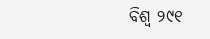ବିଶ୍ୱ ୨୯୧